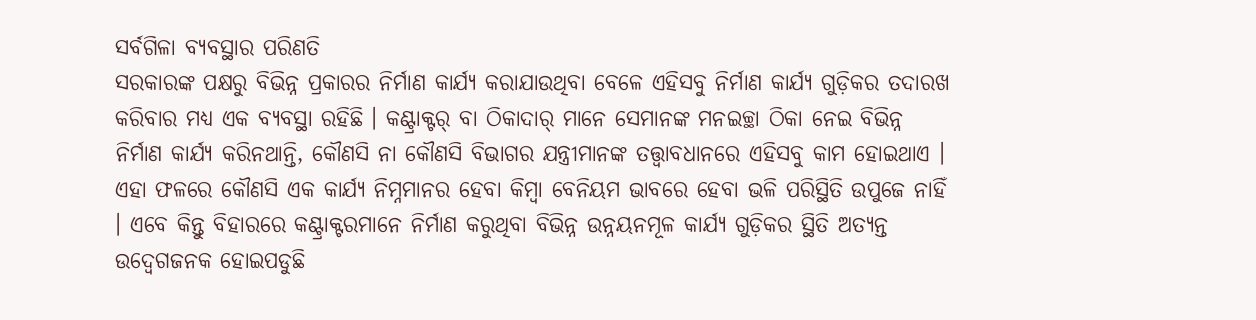ସର୍ବଗିଳା ବ୍ୟବସ୍ଥାର ପରିଣତି
ସରକାରଙ୍କ ପକ୍ଷରୁ ବିଭିନ୍ନ ପ୍ରକାରର ନିର୍ମାଣ କାର୍ଯ୍ୟ କରାଯାଉଥିବା ବେଳେ ଏହିସବୁ ନିର୍ମାଣ କାର୍ଯ୍ୟ ଗୁଡ଼ିକର ତଦାରଖ କରିବାର ମଧ୍ୟ ଏକ ବ୍ୟବସ୍ଥା ରହିଛି । କଣ୍ଟ୍ରାକ୍ଟର୍ ବା ଠିକାଦାର୍ ମାନେ ସେମାନଙ୍କ ମନଇଚ୍ଛା ଠିକା ନେଇ ବିଭିନ୍ନ ନିର୍ମାଣ କାର୍ଯ୍ୟ କରିନଥାନ୍ତି, କୌଣସି ନା କୌଣସି ବିଭାଗର ଯନ୍ତ୍ରୀମାନଙ୍କ ତତ୍ତ୍ୱାବଧାନରେ ଏହିସବୁ କାମ ହୋଇଥାଏ । ଏହା ଫଳରେ କୌଣସି ଏକ କାର୍ଯ୍ୟ ନିମ୍ନମାନର ହେବା କିମ୍ବା ବେନିୟମ ଭାବରେ ହେବା ଭଳି ପରିସ୍ଥିତି ଉପୁଜେ ନାହିଁ । ଏବେ କିନ୍ତୁ ବିହାରରେ କଣ୍ଟ୍ରାକ୍ଟରମାନେ ନିର୍ମାଣ କରୁଥିବା ବିଭିନ୍ନ ଉନ୍ନୟନମୂଳ କାର୍ଯ୍ୟ ଗୁଡ଼ିକର ସ୍ଥିତି ଅତ୍ୟନ୍ତ ଉଦ୍ବେଗଜନକ ହୋଇପଡୁଛି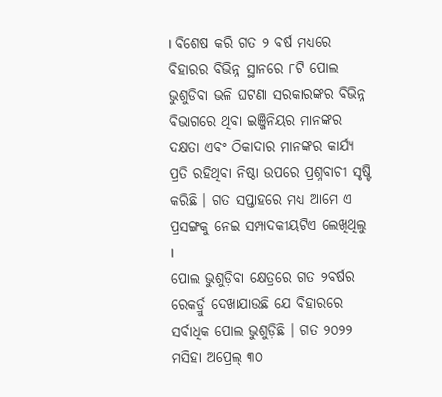। ବିଶେଷ କରି ଗତ ୨ ବର୍ଷ ମଧ୍ୟରେ ବିହାରର ବିଭିନ୍ନ ସ୍ଥାନରେ ୮ଟି ପୋଲ ଭୁଶୁଡିବା ଭଳି ଘଟଣା ସରକାରଙ୍କର ବିଭିନ୍ନ ବିଭାଗରେ ଥିବା ଇଞ୍ଜିନିୟର ମାନଙ୍କର ଦକ୍ଷତା ଏବଂ ଠିକାଦାର ମାନଙ୍କର କାର୍ଯ୍ୟ ପ୍ରତି ରହିଥିବା ନିଷ୍ଠା ଉପରେ ପ୍ରଶ୍ନବାଚୀ ସୃଷ୍ଟି କରିଛି । ଗତ ସପ୍ତାହରେ ମଧ୍ୟ ଆମେ ଏ ପ୍ରସଙ୍ଗକୁ ନେଇ ସମ୍ପାଦକୀୟଟିଏ ଲେଖିଥିଲୁ ।
ପୋଲ ଭୁଶୁଡ଼ିବା କ୍ଷେତ୍ରରେ ଗତ ୨ବର୍ଷର ରେକର୍ଡ୍ରୁ ଦେଖାଯାଉଛି ଯେ ବିହାରରେ ସର୍ବାଧିକ ପୋଲ ଭୁଶୁଡ଼ିଛି । ଗତ ୨୦୨୨ ମସିହା ଅପ୍ରେଲ୍ ୩୦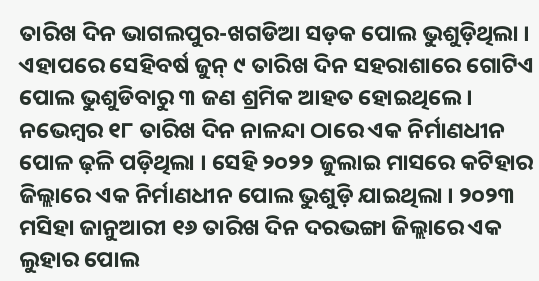ତାରିଖ ଦିନ ଭାଗଲପୁର-ଖଗଡିଆ ସଡ଼କ ପୋଲ ଭୁଶୁଡ଼ିଥିଲା । ଏହାପରେ ସେହିବର୍ଷ ଜୁନ୍ ୯ ତାରିଖ ଦିନ ସହରାଶାରେ ଗୋଟିଏ ପୋଲ ଭୁଶୁଡିବାରୁ ୩ ଜଣ ଶ୍ରମିକ ଆହତ ହୋଇଥିଲେ । ନଭେମ୍ବର ୧୮ ତାରିଖ ଦିନ ନାଳନ୍ଦା ଠାରେ ଏକ ନିର୍ମାଣଧୀନ ପୋଳ ଢ଼ଳି ପଡ଼ିଥିଲା । ସେହି ୨୦୨୨ ଜୁଲାଇ ମାସରେ କଟିହାର ଜିଲ୍ଲାରେ ଏକ ନିର୍ମାଣଧୀନ ପୋଲ ଭୁଶୁଡ଼ି ଯାଇଥିଲା । ୨୦୨୩ ମସିହା ଜାନୁଆରୀ ୧୬ ତାରିଖ ଦିନ ଦରଭଙ୍ଗା ଜିଲ୍ଲାରେ ଏକ ଲୁହାର ପୋଲ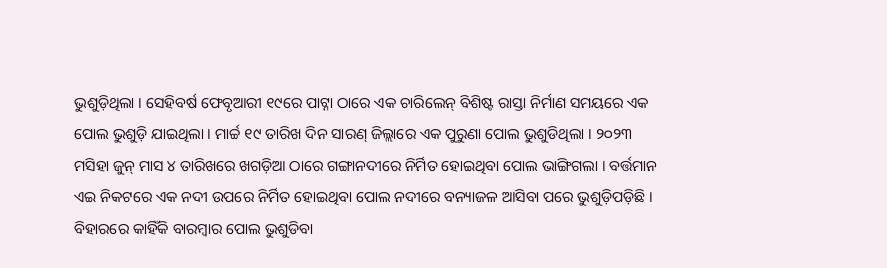ଭୁଶୁଡ଼ିଥିଲା । ସେହିବର୍ଷ ଫେବୃଆରୀ ୧୯ରେ ପାଟ୍ନା ଠାରେ ଏକ ଚାରିଲେନ୍ ବିଶିଷ୍ଟ ରାସ୍ତା ନିର୍ମାଣ ସମୟରେ ଏକ ପୋଲ ଭୁଶୁଡ଼ି ଯାଇଥିଲା । ମାର୍ଚ୍ଚ ୧୯ ତାରିଖ ଦିନ ସାରଣ୍ ଜିଲ୍ଲାରେ ଏକ ପୁରୁଣା ପୋଲ ଭୁଶୁଡିଥିଲା । ୨୦୨୩ ମସିହା ଜୁନ୍ ମାସ ୪ ତାରିଖରେ ଖଗଡ଼ିଆ ଠାରେ ଗଙ୍ଗାନଦୀରେ ନିର୍ମିତ ହୋଇଥିବା ପୋଲ ଭାଙ୍ଗିଗଲା । ବର୍ତ୍ତମାନ ଏଇ ନିକଟରେ ଏକ ନଦୀ ଉପରେ ନିର୍ମିତ ହୋଇଥିବା ପୋଲ ନଦୀରେ ବନ୍ୟାଜଳ ଆସିବା ପରେ ଭୁଶୁଡ଼ିପଡ଼ିଛି । ବିହାରରେ କାହିଁକି ବାରମ୍ବାର ପୋଲ ଭୁଶୁଡିବା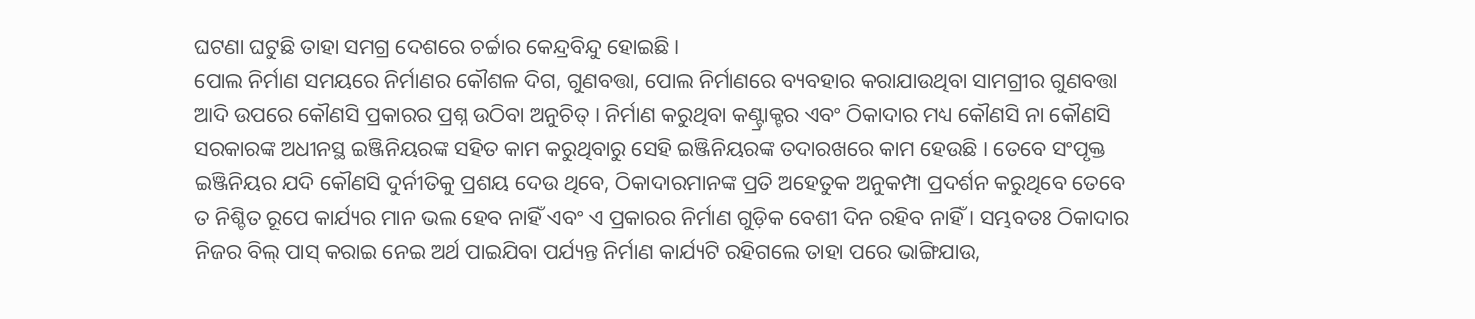ଘଟଣା ଘଟୁଛି ତାହା ସମଗ୍ର ଦେଶରେ ଚର୍ଚ୍ଚାର କେନ୍ଦ୍ରବିନ୍ଦୁ ହୋଇଛି ।
ପୋଲ ନିର୍ମାଣ ସମୟରେ ନିର୍ମାଣର କୌଶଳ ଦିଗ, ଗୁଣବତ୍ତା, ପୋଲ ନିର୍ମାଣରେ ବ୍ୟବହାର କରାଯାଉଥିବା ସାମଗ୍ରୀର ଗୁଣବତ୍ତା ଆଦି ଉପରେ କୌଣସି ପ୍ରକାରର ପ୍ରଶ୍ନ ଉଠିବା ଅନୁଚିତ୍ । ନିର୍ମାଣ କରୁଥିବା କଣ୍ଟ୍ରାକ୍ଟର ଏବଂ ଠିକାଦାର ମଧ୍ୟ କୌଣସି ନା କୌଣସି ସରକାରଙ୍କ ଅଧୀନସ୍ଥ ଇଞ୍ଜିନିୟରଙ୍କ ସହିତ କାମ କରୁଥିବାରୁ ସେହି ଇଞ୍ଜିନିୟରଙ୍କ ତଦାରଖରେ କାମ ହେଉଛି । ତେବେ ସଂପୃକ୍ତ ଇଞ୍ଜିନିୟର ଯଦି କୌଣସି ଦୁର୍ନୀତିକୁ ପ୍ରଶୟ ଦେଉ ଥିବେ, ଠିକାଦାରମାନଙ୍କ ପ୍ରତି ଅହେତୁକ ଅନୁକମ୍ପା ପ୍ରଦର୍ଶନ କରୁଥିବେ ତେବେ ତ ନିଶ୍ଚିତ ରୂପେ କାର୍ଯ୍ୟର ମାନ ଭଲ ହେବ ନାହିଁ ଏବଂ ଏ ପ୍ରକାରର ନିର୍ମାଣ ଗୁଡ଼ିକ ବେଶୀ ଦିନ ରହିବ ନାହିଁ । ସମ୍ଭବତଃ ଠିକାଦାର ନିଜର ବିଲ୍ ପାସ୍ କରାଇ ନେଇ ଅର୍ଥ ପାଇଯିବା ପର୍ଯ୍ୟନ୍ତ ନିର୍ମାଣ କାର୍ଯ୍ୟଟି ରହିଗଲେ ତାହା ପରେ ଭାଙ୍ଗିଯାଉ,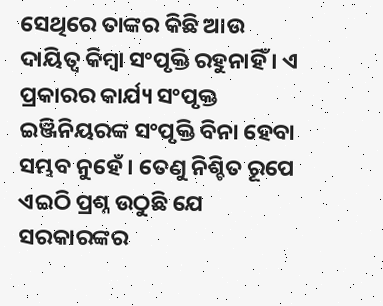ସେଥିରେ ତାଙ୍କର କିଛି ଆଉ ଦାୟିତ୍ୱ କିମ୍ବା ସଂପୃକ୍ତି ରହୁନାହିଁ । ଏ ପ୍ରକାରର କାର୍ଯ୍ୟ ସଂପୃକ୍ତ ଇଞ୍ଜିନିୟରଙ୍କ ସଂପୃକ୍ତି ବିନା ହେବା ସମ୍ଭବ ନୁହେଁ । ତେଣୁ ନିଶ୍ଚିତ ରୂପେ ଏଇଠି ପ୍ରଶ୍ନ ଉଠୁଛି ଯେ ସରକାରଙ୍କର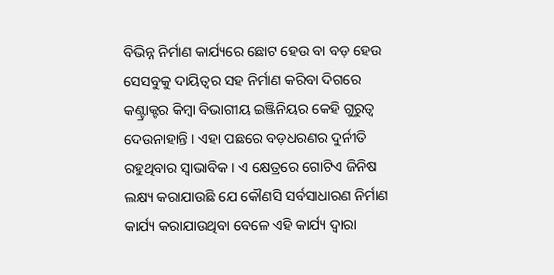ବିଭିନ୍ନ ନିର୍ମାଣ କାର୍ଯ୍ୟରେ ଛୋଟ ହେଉ ବା ବଡ଼ ହେଉ ସେସବୁକୁ ଦାୟିତ୍ୱର ସହ ନିର୍ମାଣ କରିବା ଦିଗରେ କଣ୍ଟ୍ରାକ୍ଟର କିମ୍ବା ବିଭାଗୀୟ ଇଞ୍ଜିନିୟର କେହି ଗୁରୁତ୍ୱ ଦେଉନାହାନ୍ତି । ଏହା ପଛରେ ବଡ଼ଧରଣର ଦୁର୍ନୀତି ରହୁଥିବାର ସ୍ୱାଭାବିକ । ଏ କ୍ଷେତ୍ରରେ ଗୋଟିଏ ଜିନିଷ ଲକ୍ଷ୍ୟ କରାଯାଉଛି ଯେ କୌଣସି ସର୍ବସାଧାରଣ ନିର୍ମାଣ କାର୍ଯ୍ୟ କରାଯାଉଥିବା ବେଳେ ଏହି କାର୍ଯ୍ୟ ଦ୍ୱାରା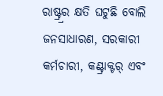ରାଷ୍ଟ୍ର୍ରର କ୍ଷତି ଘଟୁଛି ବୋଲି ଜନସାଧାରଣ, ସରକାରୀ କର୍ମଚାରୀ, କଣ୍ଟ୍ରାକ୍ଟର୍ ଏବଂ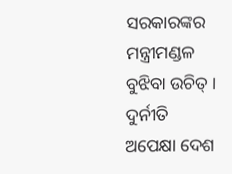ସରକାରଙ୍କର ମନ୍ତ୍ରୀମଣ୍ଡଳ ବୁଝିବା ଉଚିତ୍ । ଦୁର୍ନୀତି ଅପେକ୍ଷା ଦେଶ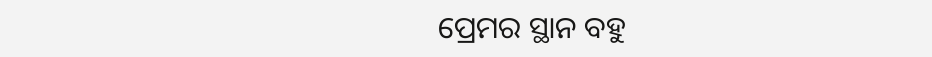ପ୍ରେମର ସ୍ଥାନ ବହୁ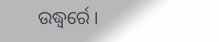ଉଦ୍ଧ୍ୱର୍ରେ ।